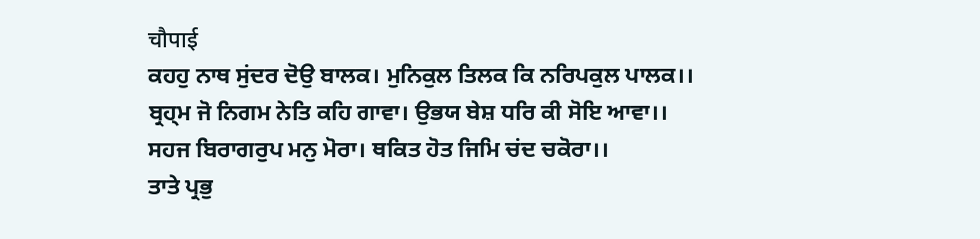चौपाई
ਕਹਹੁ ਨਾਥ ਸੁਂਦਰ ਦੋਉ ਬਾਲਕ। ਮੁਨਿਕੁਲ ਤਿਲਕ ਕਿ ਨਰਿਪਕੁਲ ਪਾਲਕ।।
ਬ੍ਰਹ੍ਮ ਜੋ ਨਿਗਮ ਨੇਤਿ ਕਹਿ ਗਾਵਾ। ਉਭਯ ਬੇਸ਼ ਧਰਿ ਕੀ ਸੋਇ ਆਵਾ।।
ਸਹਜ ਬਿਰਾਗਰੁਪ ਮਨੁ ਮੋਰਾ। ਥਕਿਤ ਹੋਤ ਜਿਮਿ ਚਂਦ ਚਕੋਰਾ।।
ਤਾਤੇ ਪ੍ਰਭੁ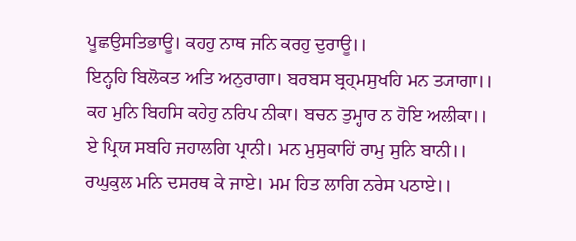ਪੂਛਉਸਤਿਭਾਊ। ਕਹਹੁ ਨਾਥ ਜਨਿ ਕਰਹੁ ਦੁਰਾਊ।।
ਇਨ੍ਹਹਿ ਬਿਲੋਕਤ ਅਤਿ ਅਨੁਰਾਗਾ। ਬਰਬਸ ਬ੍ਰਹ੍ਮਸੁਖਹਿ ਮਨ ਤ੍ਯਾਗਾ।।
ਕਹ ਮੁਨਿ ਬਿਹਸਿ ਕਹੇਹੁ ਨਰਿਪ ਨੀਕਾ। ਬਚਨ ਤੁਮ੍ਹਾਰ ਨ ਹੋਇ ਅਲੀਕਾ।।
ਏ ਪ੍ਰਿਯ ਸਬਹਿ ਜਹਾਲਗਿ ਪ੍ਰਾਨੀ। ਮਨ ਮੁਸੁਕਾਹਿਂ ਰਾਮੁ ਸੁਨਿ ਬਾਨੀ।।
ਰਘੁਕੁਲ ਮਨਿ ਦਸਰਥ ਕੇ ਜਾਏ। ਮਮ ਹਿਤ ਲਾਗਿ ਨਰੇਸ ਪਠਾਏ।।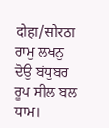दोहा/सोरठा
ਰਾਮੁ ਲਖਨੁ ਦੋਉ ਬਂਧੁਬਰ ਰੂਪ ਸੀਲ ਬਲ ਧਾਮ।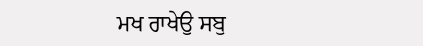ਮਖ ਰਾਖੇਉ ਸਬੁ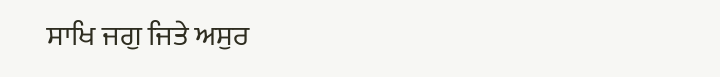ਸਾਖਿ ਜਗੁ ਜਿਤੇ ਅਸੁਰ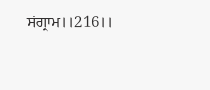ਸਂਗ੍ਰਾਮ।।216।।